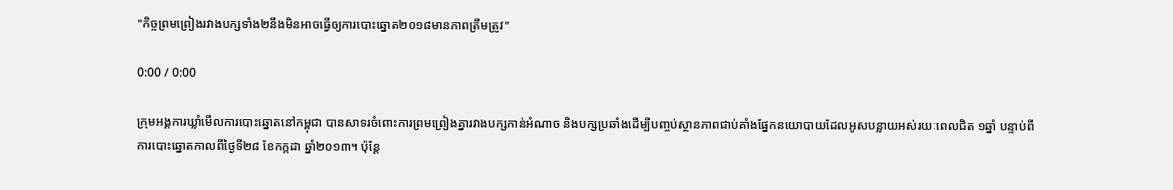"កិច្ចព្រមព្រៀងរវាងបក្សទាំង២នឹងមិនអាចធ្វើឲ្យការបោះឆ្នោត២០១៨មានភាពត្រឹមត្រូវ"

0:00 / 0:00

ក្រុមអង្គការឃ្លាំមើលការបោះឆ្នោតនៅកម្ពុជា បានសាទរចំពោះការព្រមព្រៀងគ្នារវាងបក្សកាន់អំណាច និងបក្សប្រឆាំងដើម្បីបញ្ចប់ស្ថានភាពជាប់គាំងផ្នែកនយោបាយដែលអូសបន្លាយអស់រយៈពេលជិត ១ឆ្នាំ បន្ទាប់ពីការបោះឆ្នោតកាលពីថ្ងៃទី២៨ ខែកក្កដា ឆ្នាំ២០១៣។ ប៉ុន្តែ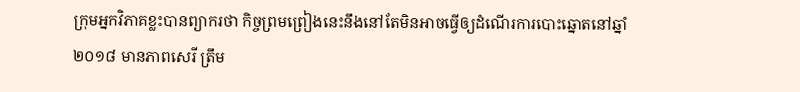ក្រុមអ្នកវិភាគខ្លះបានព្យាករថា កិច្ចព្រមព្រៀងនេះនឹងនៅតែមិនអាចធ្វើឲ្យដំណើរការបោះឆ្នោតនៅឆ្នាំ២០១៨ មានភាពសេរី ត្រឹម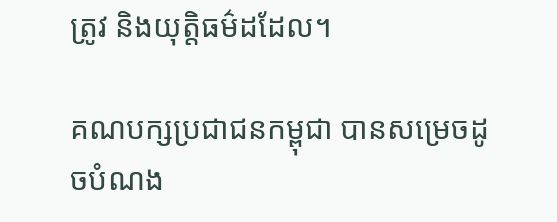ត្រូវ និងយុត្តិធម៌ដដែល។

គណបក្សប្រជាជនកម្ពុជា បានសម្រេចដូចបំណង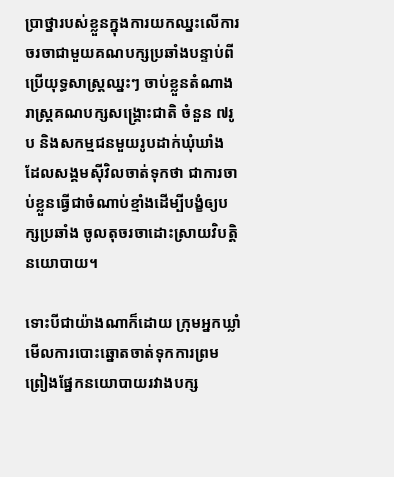ប្រាថ្នារបស់ខ្លួនក្នុងការយកឈ្នះលើការចរចាជាមួយគណបក្សប្រឆាំងបន្ទាប់ពីប្រើយុទ្ធសាស្ត្រឈ្នះៗ ចាប់ខ្លួនតំណាងរាស្ត្រគណបក្សសង្គ្រោះជាតិ ចំនួន ៧រូប និងសកម្មជនមួយរូបដាក់ឃុំឃាំង ដែលសង្គមស៊ីវិលចាត់ទុកថា ជាការចាប់ខ្លួនធ្វើជាចំណាប់ខ្មាំងដើម្បីបង្ខំឲ្យបក្សប្រឆាំង ចូលតុចរចាដោះស្រាយវិបត្តិនយោបាយ។

ទោះបីជាយ៉ាងណាក៏ដោយ ក្រុមអ្នកឃ្លាំមើលការបោះឆ្នោតចាត់ទុកការព្រមព្រៀងផ្នែកនយោបាយរវាងបក្ស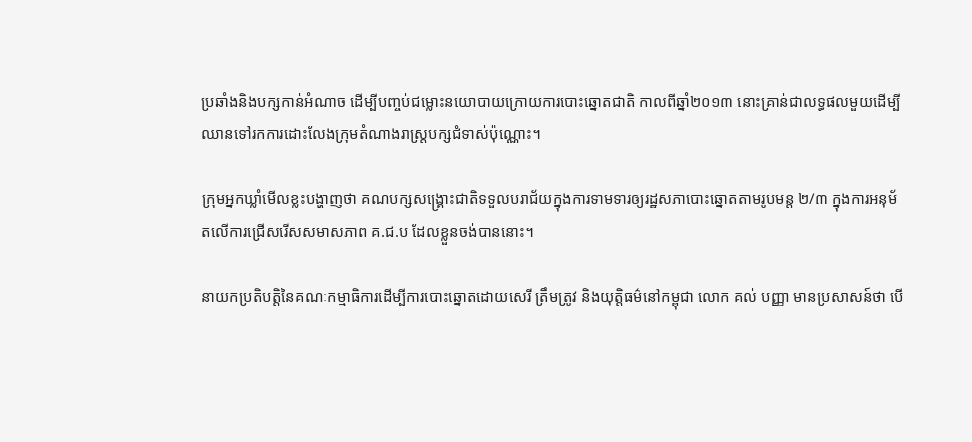ប្រឆាំងនិងបក្សកាន់អំណាច ដើម្បីបញ្ចប់ជម្លោះនយោបាយក្រោយការបោះឆ្នោតជាតិ កាលពីឆ្នាំ២០១៣ នោះគ្រាន់ជាលទ្ធផលមួយដើម្បីឈានទៅរកការដោះលែងក្រុមតំណាងរាស្ត្របក្សជំទាស់ប៉ុណ្ណោះ។

ក្រុមអ្នកឃ្លាំមើលខ្លះបង្ហាញថា គណបក្សសង្គ្រោះជាតិទទួលបរាជ័យក្នុងការទាមទារឲ្យរដ្ឋសភាបោះឆ្នោតតាមរូបមន្ត ២/៣ ក្នុងការអនុម័តលើការជ្រើសរើសសមាសភាព គ.ជ.ប ដែលខ្លួនចង់បាននោះ។

នាយកប្រតិបត្តិនៃគណៈកម្មាធិការដើម្បីការបោះឆ្នោតដោយសេរី ត្រឹមត្រូវ និងយុត្តិធម៌នៅកម្ពុជា លោក គល់ បញ្ញា មានប្រសាសន៍ថា បើ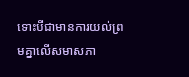ទោះបីជាមានការយល់ព្រមគ្នាលើសមាសភា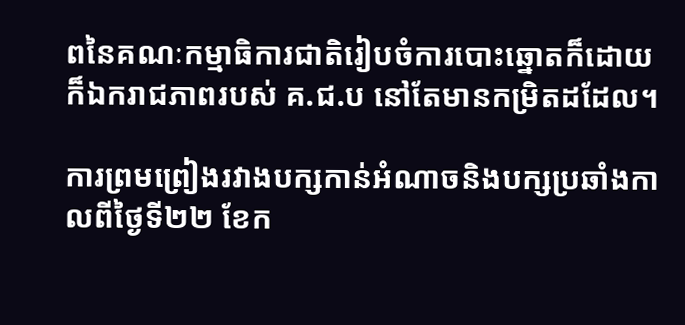ពនៃគណៈកម្មាធិការជាតិរៀបចំការបោះឆ្នោតក៏ដោយ ក៏ឯករាជភាពរបស់ គ.ជ.ប នៅតែមានកម្រិតដដែល។

ការព្រមព្រៀងរវាងបក្សកាន់អំណាចនិងបក្សប្រឆាំងកាលពីថ្ងៃទី២២ ខែក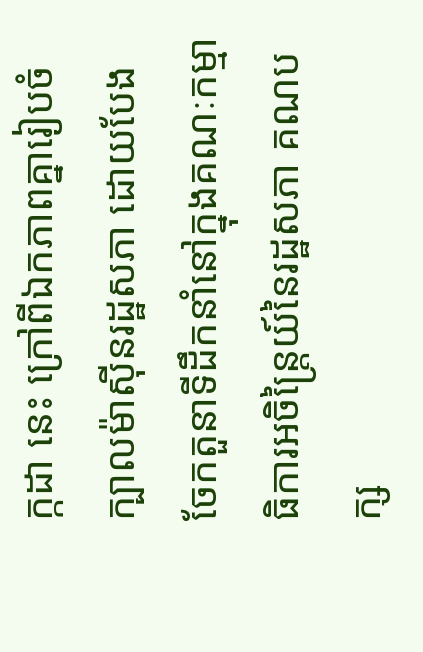ក្កដា នេះ ក្រៅពីឯកភាពគ្នារៀបចំក្បាលម៉ាស៊ីនរដ្ឋសភា ដោយបែងចែកតួនាទីដឹកនាំនៅក្នុងគណៈកម្មាធិការអចិន្ត្រៃយ៍នៃរដ្ឋសភា គណបក្ស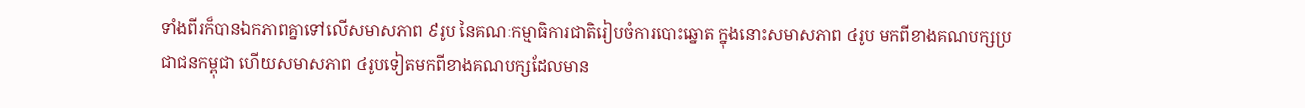ទាំងពីរក៏បានឯកភាពគ្នាទៅលើសមាសភាព ៩រូប នៃគណៈកម្មាធិការជាតិរៀបចំការបោះឆ្នោត ក្នុងនោះសមាសភាព ៤រូប មកពីខាងគណបក្សប្រជាជនកម្ពុជា ហើយសមាសភាព ៤រូបទៀតមកពីខាងគណបក្សដែលមាន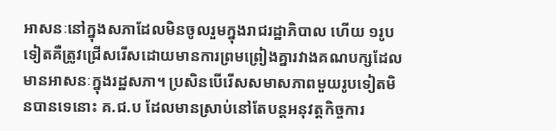អាសនៈនៅក្នុងសភាដែលមិនចូលរួមក្នុងរាជរដ្ឋាភិបាល ហើយ ១រូបទៀតគឺត្រូវជ្រើសរើសដោយមានការព្រមព្រៀងគ្នារវាងគណបក្សដែលមានអាសនៈក្នុងរដ្ឋសភា។ ប្រសិនបើរើសសមាសភាពមួយរូបទៀតមិនបានទេនោះ គ.ជ.ប ដែលមានស្រាប់នៅតែបន្តអនុវត្តកិច្ចការ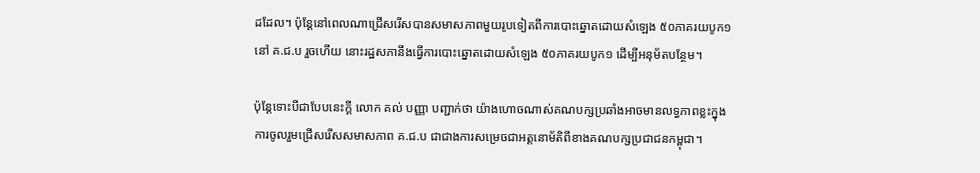ដដែល។ ប៉ុន្តែនៅពេលណាជ្រើសរើសបានសមាសភាពមួយរូបទៀតពីការបោះឆ្នោតដោយសំឡេង ៥០ភាគរយបូក១ នៅ គ.ជ.ប រួចហើយ នោះរដ្ឋសភានឹងធ្វើការបោះឆ្នោតដោយសំឡេង ៥០ភាគរយបូក១ ដើម្បីអនុម័តបន្ថែម។

ប៉ុន្តែទោះបីជាបែបនេះក្ដី លោក គល់ បញ្ញា បញ្ជាក់ថា យ៉ាងហោចណាស់គណបក្សប្រឆាំងអាចមានលទ្ធភាពខ្លះក្នុងការចូលរួមជ្រើសរើសសមាសភាព គ.ជ.ប ជាជាងការសម្រេចជាអត្តនោម័តិពីខាងគណបក្សប្រជាជនកម្ពុជា។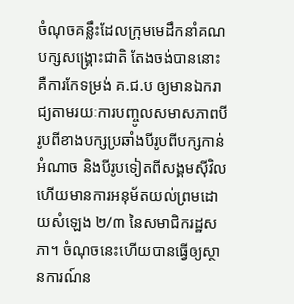ចំណុចគន្លឹះដែលក្រុមមេដឹកនាំគណបក្សសង្គ្រោះជាតិ តែងចង់បាននោះគឺការកែទម្រង់ គ.ជ.ប ឲ្យមានឯករាជ្យតាមរយៈការបញ្ចូលសមាសភាពបីរូបពីខាងបក្សប្រឆាំងបីរូបពីបក្សកាន់អំណាច និងបីរូបទៀតពីសង្គមស៊ីវិល ហើយមានការអនុម័តយល់ព្រមដោយសំឡេង ២/៣ នៃសមាជិករដ្ឋសភា។ ចំណុចនេះហើយបានធ្វើឲ្យស្ថានការណ៍ន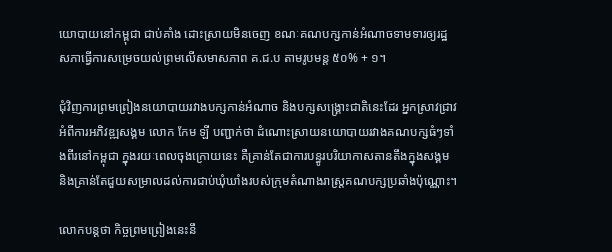យោបាយនៅកម្ពុជា ជាប់គាំង ដោះស្រាយមិនចេញ ខណៈគណបក្សកាន់អំណាចទាមទារឲ្យរដ្ឋសភាធ្វើការសម្រេចយល់ព្រមលើសមាសភាព គ.ជ.ប តាមរូបមន្ត ៥០% + ១។

ជុំវិញការព្រមព្រៀងនយោបាយរវាងបក្សកាន់អំណាច និងបក្សសង្គ្រោះជាតិនេះដែរ អ្នកស្រាវជ្រាវអំពីការអភិវឌ្ឍសង្គម លោក កែម ឡី បញ្ជាក់ថា ដំណោះស្រាយនយោបាយរវាងគណបក្សធំៗទាំងពីរនៅកម្ពុជា ក្នុងរយៈពេលចុងក្រោយនេះ គឺគ្រាន់តែជាការបន្ធូរបរិយាកាសតានតឹងក្នុងសង្គម និងគ្រាន់តែជួយសម្រាលដល់ការជាប់ឃុំឃាំងរបស់ក្រុមតំណាងរាស្ត្រគណបក្សប្រឆាំងប៉ុណ្ណោះ។

លោកបន្តថា កិច្ចព្រមព្រៀងនេះនឹ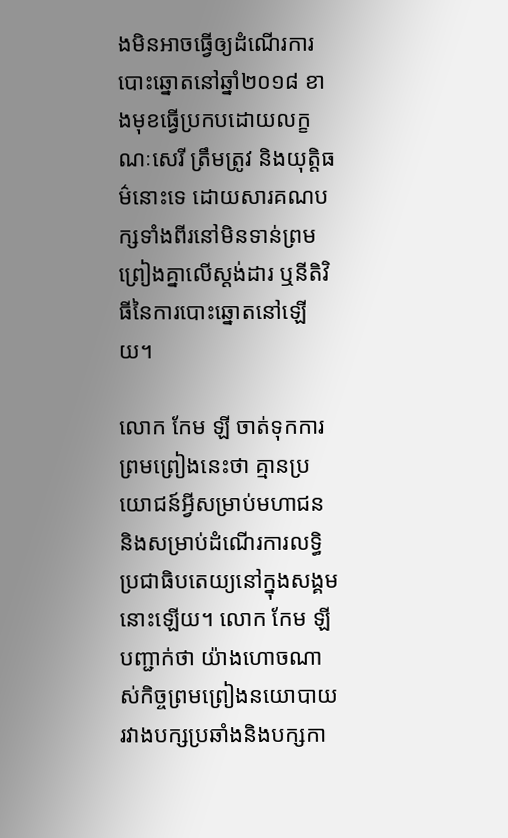ងមិនអាចធ្វើឲ្យដំណើរការបោះឆ្នោតនៅឆ្នាំ២០១៨ ខាងមុខធ្វើប្រកបដោយលក្ខណៈសេរី ត្រឹមត្រូវ និងយុត្តិធម៌នោះទេ ដោយសារគណបក្សទាំងពីរនៅមិនទាន់ព្រមព្រៀងគ្នាលើស្តង់ដារ ឬនីតិវិធីនៃការបោះឆ្នោតនៅឡើយ។

លោក កែម ឡី ចាត់ទុកការព្រមព្រៀងនេះថា គ្មានប្រយោជន៍អ្វីសម្រាប់មហាជន និងសម្រាប់ដំណើរការលទ្ធិប្រជាធិបតេយ្យនៅក្នុងសង្គមនោះឡើយ។ លោក កែម ឡី បញ្ជាក់ថា យ៉ាងហោចណាស់កិច្ចព្រមព្រៀងនយោបាយរវាងបក្សប្រឆាំងនិងបក្សកា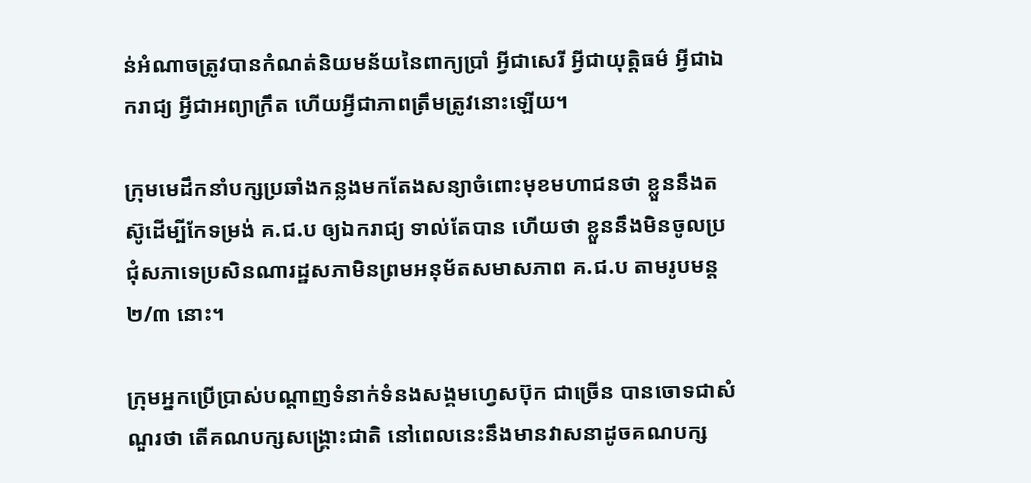ន់អំណាចត្រូវបានកំណត់និយមន័យនៃពាក្យប្រាំ អ្វីជាសេរី អ្វីជាយុត្តិធម៌ អ្វីជាឯករាជ្យ អ្វីជាអព្យាក្រឹត ហើយអ្វីជាភាពត្រឹមត្រូវនោះឡើយ។

ក្រុមមេដឹកនាំបក្សប្រឆាំងកន្លងមកតែងសន្យាចំពោះមុខមហាជនថា ខ្លួននឹងតស៊ូដើម្បីកែទម្រង់ គ.ជ.ប ឲ្យឯករាជ្យ ទាល់តែបាន ហើយថា ខ្លួននឹងមិនចូលប្រជុំសភាទេប្រសិនណារដ្ឋសភាមិនព្រមអនុម័តសមាសភាព គ.ជ.ប តាមរូបមន្ត ២/៣ នោះ។

ក្រុមអ្នកប្រើប្រាស់បណ្ដាញទំនាក់ទំនងសង្គមហ្វេសប៊ុក ជាច្រើន បានចោទជាសំណួរថា តើគណបក្សសង្គ្រោះជាតិ នៅពេលនេះនឹងមានវាសនាដូចគណបក្ស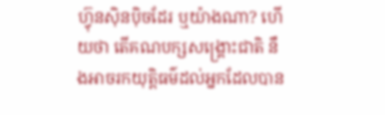ហ៊្វុនស៊ិនប៉ិចដែរ ឬយ៉ាងណា? ហើយថា តើគណបក្សសង្គ្រោះជាតិ នឹងអាចរកយុត្តិធម៌ដល់អ្នកដែលបាន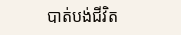បាត់បង់ជីវិត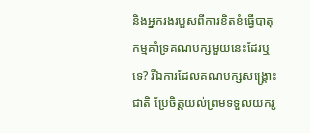និងអ្នករងរបួសពីការខិតខំធ្វើបាតុកម្មគាំទ្រគណបក្សមួយនេះដែរឬទេ? រីឯការដែលគណបក្សសង្គ្រោះជាតិ ប្រែចិត្តយល់ព្រមទទួលយករូ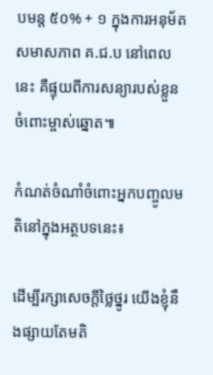បមន្ត ៥០% + ១ ក្នុងការអនុម័តសមាសភាព គ.ជ.ប នៅពេលនេះ គឺផ្ទុយពីការសន្យារបស់ខ្លួនចំពោះម្ចាស់ឆ្នោត៕

កំណត់ចំណាំចំពោះអ្នកបញ្ចូលមតិនៅក្នុងអត្ថបទនេះ៖

ដើម្បីរក្សាសេចក្ដីថ្លៃថ្នូរ យើងខ្ញុំនឹងផ្សាយតែមតិ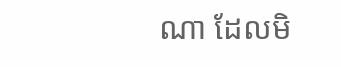ណា ដែលមិ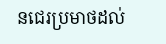នជេរប្រមាថដល់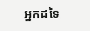អ្នកដទៃ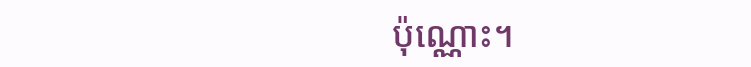ប៉ុណ្ណោះ។